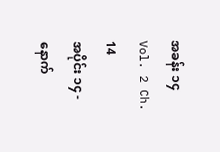အခန်း ၁၄
Vol. 2 Ch. 14
အပိုင်း ၁၄ - နောက်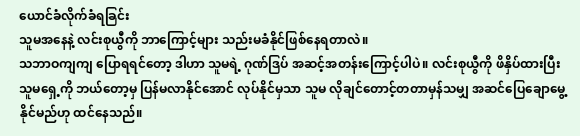ယောင်ခံလိုက်ခံရခြင်း
သူမအနေနဲ့ လင်းစုယွီကို ဘာကြောင့်များ သည်းမခံနိုင်ဖြစ်နေရတာလဲ။
သဘာဝကျကျ ပြောရရင်တော့ ဒါဟာ သူမရဲ့ ဂုဏ်ဒြပ် အဆင့်အတန်းကြောင့်ပါပဲ။ လင်းစုယွီကို ဖိနှိပ်ထားပြီး သူမရှေ့ကို ဘယ်တော့မှ ပြန်မလာနိုင်အောင် လုပ်နိုင်မှသာ သူမ လိုချင်တောင့်တတာမှန်သမျှ အဆင်ပြေချောမွေ့နိုင်မည်ဟု ထင်နေသည်။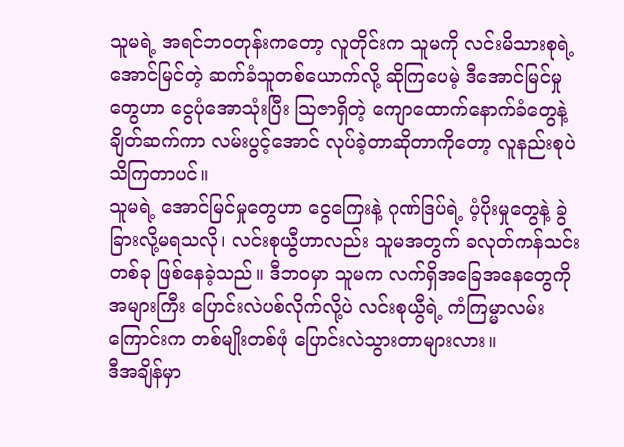သူမရဲ့ အရင်ဘဝတုန်းကတော့ လူတိုင်းက သူမကို လင်းမိသားစုရဲ့ အောင်မြင်တဲ့ ဆက်ခံသူတစ်ယောက်လို့ ဆိုကြပေမဲ့ ဒီအောင်မြင်မှုတွေဟာ ငွေပုံအောသုံးပြီး ဩဇာရှိတဲ့ ကျောထောက်နောက်ခံတွေနဲ့ ချိတ်ဆက်ကာ လမ်းပွင့်အောင် လုပ်ခဲ့တာဆိုတာကိုတော့ လူနည်းစုပဲ သိကြတာပင်။
သူမရဲ့ အောင်မြင်မှုတွေဟာ ငွေကြေးနဲ့ ဂုဏ်ဒြပ်ရဲ့ ပံ့ပိုးမှုတွေနဲ့ ခွဲခြားလို့မရသလို၊ လင်းစုယွီဟာလည်း သူမအတွက် ခလုတ်ကန်သင်းတစ်ခု ဖြစ်နေခဲ့သည်။ ဒီဘဝမှာ သူမက လက်ရှိအခြေအနေတွေကို အများကြီး ပြောင်းလဲပစ်လိုက်လို့ပဲ လင်းစုယွီရဲ့ ကံကြမ္မာလမ်းကြောင်းက တစ်မျိုးတစ်ဖုံ ပြောင်းလဲသွားတာများလား။
ဒီအချိန်မှာ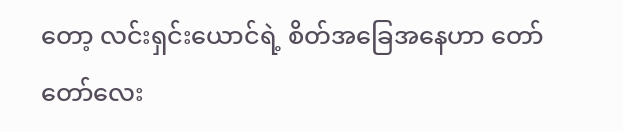တော့ လင်းရှင်းယောင်ရဲ့ စိတ်အခြေအနေဟာ တော်တော်လေး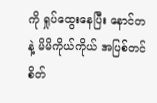ကို ရှုပ်ထွေးနေပြီး နောင်တနဲ့ မိမိကိုယ်ကိုယ် အပြစ်တင်စိတ်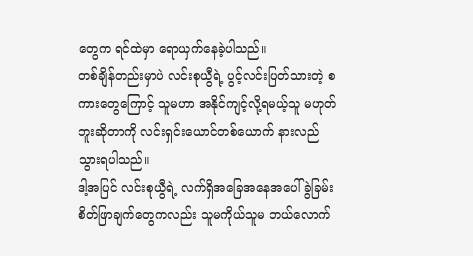တွေက ရင်ထဲမှာ ရောယှက်နေခဲ့ပါသည်။
တစ်ချိန်တည်းမှာပဲ လင်းစုယွီရဲ့ ပွင့်လင်းပြတ်သားတဲ့ စကားတွေကြောင့် သူမဟာ အနိုင်ကျင့်လို့ရမယ့်သူ မဟုတ်ဘူးဆိုတာကို လင်းရှင်းယောင်တစ်ယောက် နားလည်သွားရပါသည်။
ဒါ့အပြင် လင်းစုယွီရဲ့ လက်ရှိအခြေအနေအပေါ် ခွဲခြမ်းစိတ်ဖြာချက်တွေကလည်း သူမကိုယ်သူမ ဘယ်လောက်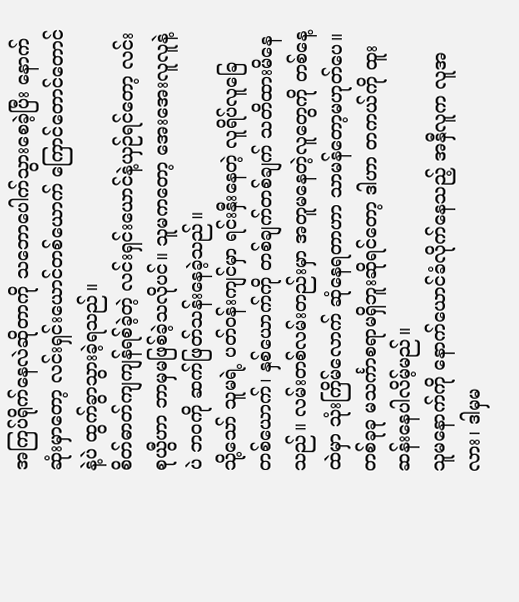အကြပ်ရိုက်နေလဲဆိုတာကို သဘောပေါက်သွားစေခဲ့ပြီး နောက်ဆုံးမှာတော့ လင်းရှင်းယောင်တစ်ယောက် ကြောင်တောင်တောင်နဲ့ပဲ ထွက်ခွာသွားခဲ့ရသည်။
စိတ်ဓာတ်ကျကျန်ရစ်ခဲ့တဲ့ လင်းရှင်းယောင်နဲ့ယှဉ်ရင်တော့ လင်းစုယွီဟာ ဘာမှမဖြစ်ခဲ့သလိုပင်။ သူမကတော့ အေးအေးလူလူနဲ့ပဲ ဘဝကို ဆက်ဖြတ်သန်းနေခဲ့သည်။
သို့သော် သူမရဲ့ ပတ်ဝန်းကျင်မှာ ရင်းနှီးနေတဲ့ လူရိပ်လူခြေ တစ်ယောက်၊ နှစ်ယောက်ကို တစ်ချက်တစ်ချက် သတိထားမိနေသည်။ လမ်းတစ်လမ်းတည်းမှာ အတူမနေတဲ့လူတွေကို တစ်နေ့ထဲမှာ သုံးကြိမ်လောက် ဆုံနေရတာဟာ သာမန်တော့မဟုတ်ပေ။ တစ်ခုခု မသင်္ကာစရာမရှိဘူးဆိုရင်တော့ ဒါဟာ တကယ်ကို ထူးဆန်းနေပါလိမ့်မည်။
သူမနောက်ကို နောက်ယောင်ခံလိုက်နေသည့် အနှီလူက လူအ လား၊ ဒါမှမ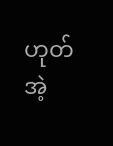ဟုတ် အဲ့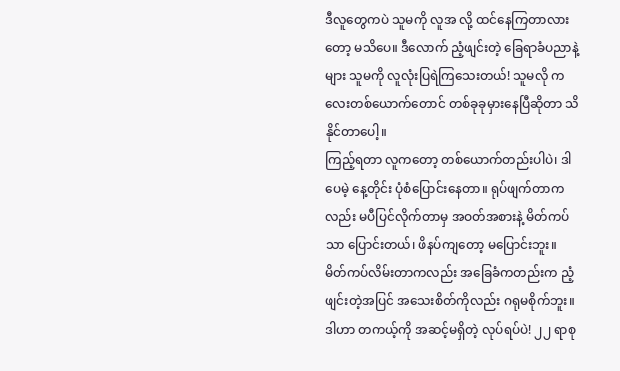ဒီလူတွေကပဲ သူမကို လူအ လို့ ထင်နေကြတာလားတော့ မသိပေ။ ဒီလောက် ညံ့ဖျင်းတဲ့ ခြေရာခံပညာနဲ့များ သူမကို လူလုံးပြရဲကြသေးတယ်! သူမလို ကလေးတစ်ယောက်တောင် တစ်ခုခုမှားနေပြီဆိုတာ သိနိုင်တာပေါ့။
ကြည့်ရတာ လူကတော့ တစ်ယောက်တည်းပါပဲ၊ ဒါပေမဲ့ နေ့တိုင်း ပုံစံပြောင်းနေတာ။ ရုပ်ဖျက်တာကလည်း မပီပြင်လိုက်တာမှ အဝတ်အစားနဲ့ မိတ်ကပ်သာ ပြောင်းတယ်၊ ဖိနပ်ကျတော့ မပြောင်းဘူး။ မိတ်ကပ်လိမ်းတာကလည်း အခြေခံကတည်းက ညံ့ဖျင်းတဲ့အပြင် အသေးစိတ်ကိုလည်း ဂရုမစိုက်ဘူး။
ဒါဟာ တကယ့်ကို အဆင့်မရှိတဲ့ လုပ်ရပ်ပဲ! ၂၂ ရာစု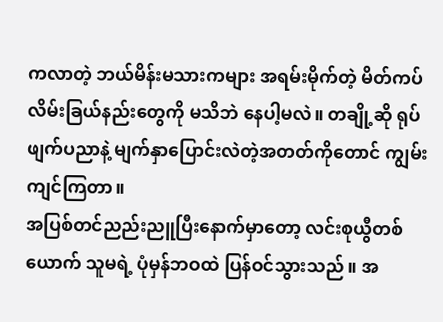ကလာတဲ့ ဘယ်မိန်းမသားကများ အရမ်းမိုက်တဲ့ မိတ်ကပ်လိမ်းခြယ်နည်းတွေကို မသိဘဲ နေပါ့မလဲ။ တချို့ဆို ရုပ်ဖျက်ပညာနဲ့ မျက်နှာပြောင်းလဲတဲ့အတတ်ကိုတောင် ကျွမ်းကျင်ကြတာ။
အပြစ်တင်ညည်းညူပြီးနောက်မှာတော့ လင်းစုယွီတစ်ယောက် သူမရဲ့ ပုံမှန်ဘဝထဲ ပြန်ဝင်သွားသည်။ အ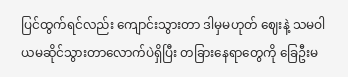ပြင်ထွက်ရင်လည်း ကျောင်းသွားတာ ဒါမှမဟုတ် ဈေးနဲ့ သမဝါယမဆိုင်သွားတာလောက်ပဲရှိပြီး တခြားနေရာတွေကို ခြေဦးမ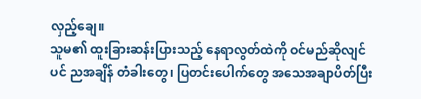လှည့်ချေ။
သူမ၏ ထူးခြားဆန်းပြားသည့် နေရာလွတ်ထဲကို ဝင်မည်ဆိုလျင်ပင် ညအချိန် တံခါးတွေ၊ ပြတင်းပေါက်တွေ အသေအချာပိတ်ပြီး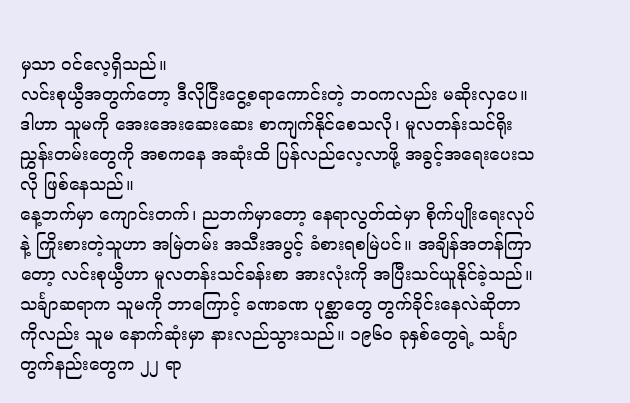မှသာ ဝင်လေ့ရှိသည်။
လင်းစုယွီအတွက်တော့ ဒီလိုငြီးငွေ့စရာကောင်းတဲ့ ဘဝကလည်း မဆိုးလှပေ။ ဒါဟာ သူမကို အေးအေးဆေးဆေး စာကျက်နိုင်စေသလို၊ မူလတန်းသင်ရိုးညွှန်းတမ်းတွေကို အစကနေ အဆုံးထိ ပြန်လည်လေ့လာဖို့ အခွင့်အရေးပေးသလို ဖြစ်နေသည်။
နေ့ဘက်မှာ ကျောင်းတက်၊ ညဘက်မှာတော့ နေရာလွတ်ထဲမှာ စိုက်ပျိုးရေးလုပ်နဲ့ ကြိုးစားတဲ့သူဟာ အမြဲတမ်း အသီးအပွင့် ခံစားရစမြဲပင်။ အချိန်အတန်ကြာတော့ လင်းစုယွီဟာ မူလတန်းသင်ခန်းစာ အားလုံးကို အပြီးသင်ယူနိုင်ခဲ့သည်။
သင်္ချာဆရာက သူမကို ဘာကြောင့် ခဏခဏ ပုစ္ဆာတွေ တွက်ခိုင်းနေလဲဆိုတာကိုလည်း သူမ နောက်ဆုံးမှာ နားလည်သွားသည်။ ၁၉၆၀ ခုနှစ်တွေရဲ့ သင်္ချာတွက်နည်းတွေက ၂၂ ရာ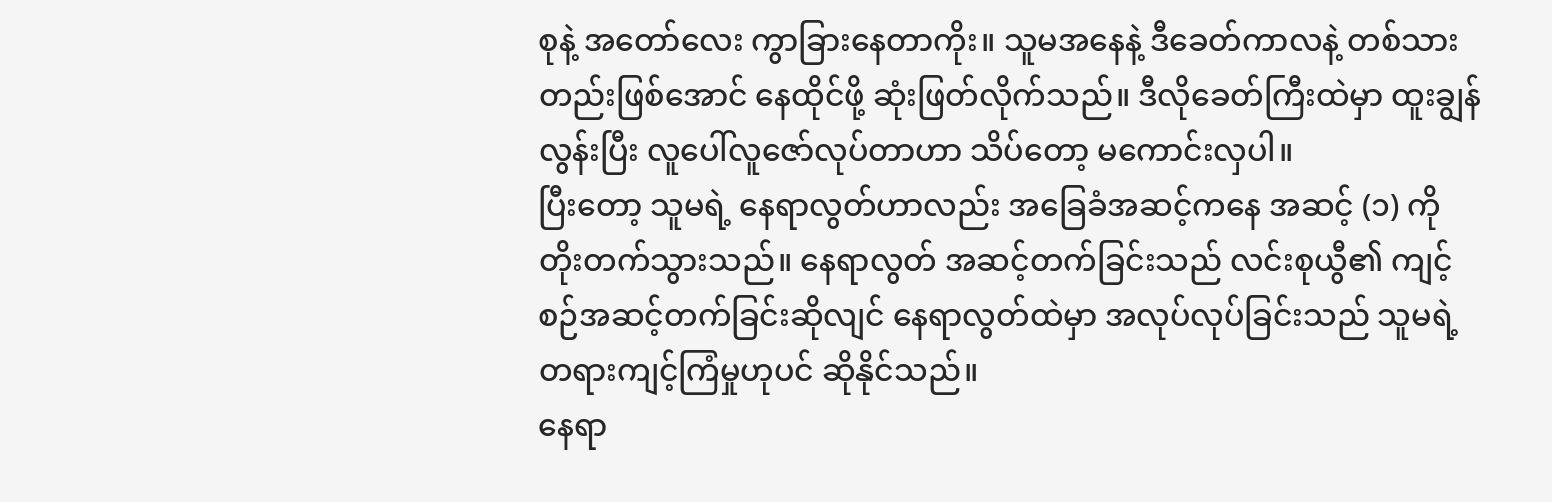စုနဲ့ အတော်လေး ကွာခြားနေတာကိုး။ သူမအနေနဲ့ ဒီခေတ်ကာလနဲ့ တစ်သားတည်းဖြစ်အောင် နေထိုင်ဖို့ ဆုံးဖြတ်လိုက်သည်။ ဒီလိုခေတ်ကြီးထဲမှာ ထူးချွန်လွန်းပြီး လူပေါ်လူဇော်လုပ်တာဟာ သိပ်တော့ မကောင်းလှပါ။
ပြီးတော့ သူမရဲ့ နေရာလွတ်ဟာလည်း အခြေခံအဆင့်ကနေ အဆင့် (၁) ကို တိုးတက်သွားသည်။ နေရာလွတ် အဆင့်တက်ခြင်းသည် လင်းစုယွီ၏ ကျင့်စဉ်အဆင့်တက်ခြင်းဆိုလျင် နေရာလွတ်ထဲမှာ အလုပ်လုပ်ခြင်းသည် သူမရဲ့ တရားကျင့်ကြံမှုဟုပင် ဆိုနိုင်သည်။
နေရာ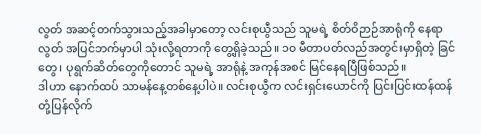လွတ် အဆင့်တက်သွားသည့်အခါမှာတော့ လင်းစုယွီသည် သူမရဲ့ စိတ်ဝိဉာဉ်အာရုံကို နေရာလွတ် အပြင်ဘက်မှာပါ သုံးလို့ရတာကို တွေ့ရှိခဲ့သည်။ ၁၀ မီတာပတ်လည်အတွင်းမှာရှိတဲ့ ခြင်တွေ၊ ပုရွက်ဆိတ်တွေကိုတောင် သူမရဲ့ အာရုံနဲ့ အကုန်အစင် မြင်နေရပြီဖြစ်သည်။
ဒါဟာ နောက်ထပ် သာမန်နေ့တစ်နေ့ပါပဲ။ လင်းစုယွီက လင်းရှင်းယောင်ကို ပြင်းပြင်းထန်ထန် တုံ့ပြန်လိုက်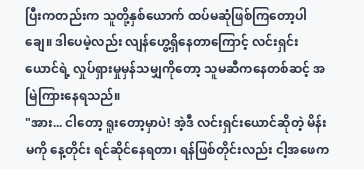ပြီးကတည်းက သူတို့နှစ်ယောက် ထပ်မဆုံဖြစ်ကြတော့ပါချေ။ ဒါပေမဲ့လည်း လျန်ဟွေ့ရှိနေတာကြောင့် လင်းရှင်းယောင်ရဲ့ လှုပ်ရှားမှုမှန်သမျှကိုတော့ သူမဆီကနေတစ်ဆင့် အမြဲကြားနေရသည်။
"အား... ငါတော့ ရူးတော့မှာပဲ! အဲ့ဒီ လင်းရှင်းယောင်ဆိုတဲ့ မိန်းမကို နေ့တိုင်း ရင်ဆိုင်နေရတာ၊ ရန်ဖြစ်တိုင်းလည်း ငါ့အဖေက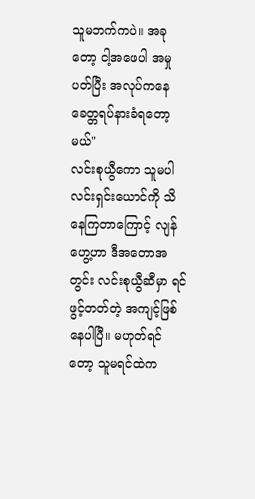သူမဘက်ကပဲ။ အခုတော့ ငါ့အဖေပါ အမှုပတ်ပြီး အလုပ်ကနေ ခေတ္တရပ်နားခံရတော့မယ်"
လင်းစုယွီကော သူမပါ လင်းရှင်းယောင်ကို သိနေကြတာကြောင့် လျန်ဟွေ့ဟာ ဒီအတောအတွင်း လင်းစုယွီဆီမှာ ရင်ဖွင့်တတ်တဲ့ အကျင့်ဖြစ်နေပါပြီ။ မဟုတ်ရင်တော့ သူမရင်ထဲက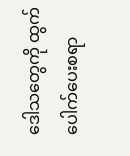ဒေါသတွေကို ထွက်ပေါက်ပေးစရာ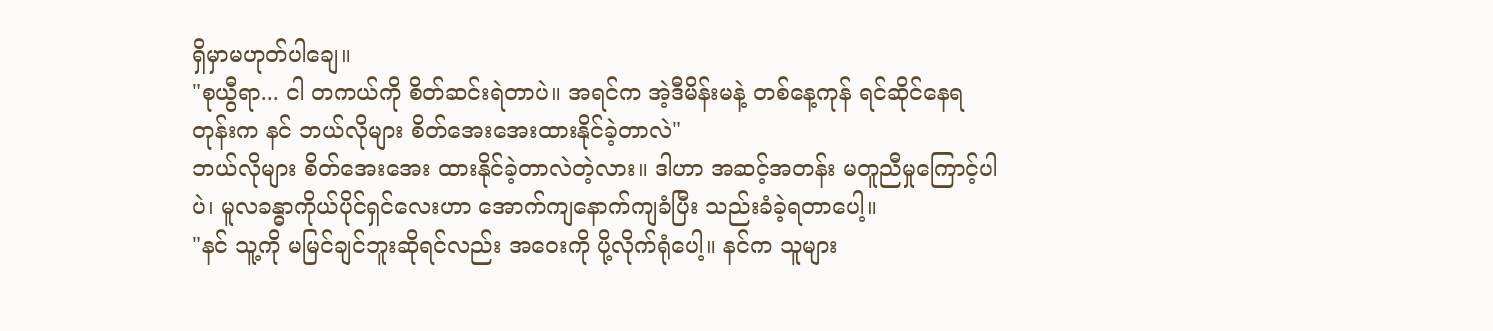ရှိမှာမဟုတ်ပါချေ။
"စုယွီရာ... ငါ တကယ်ကို စိတ်ဆင်းရဲတာပဲ။ အရင်က အဲ့ဒီမိန်းမနဲ့ တစ်နေ့ကုန် ရင်ဆိုင်နေရတုန်းက နင် ဘယ်လိုများ စိတ်အေးအေးထားနိုင်ခဲ့တာလဲ"
ဘယ်လိုများ စိတ်အေးအေး ထားနိုင်ခဲ့တာလဲတဲ့လား။ ဒါဟာ အဆင့်အတန်း မတူညီမှုကြောင့်ပါပဲ၊ မူလခန္ဓာကိုယ်ပိုင်ရှင်လေးဟာ အောက်ကျနောက်ကျခံပြီး သည်းခံခဲ့ရတာပေါ့။
"နင် သူ့ကို မမြင်ချင်ဘူးဆိုရင်လည်း အဝေးကို ပို့လိုက်ရုံပေါ့။ နင်က သူများ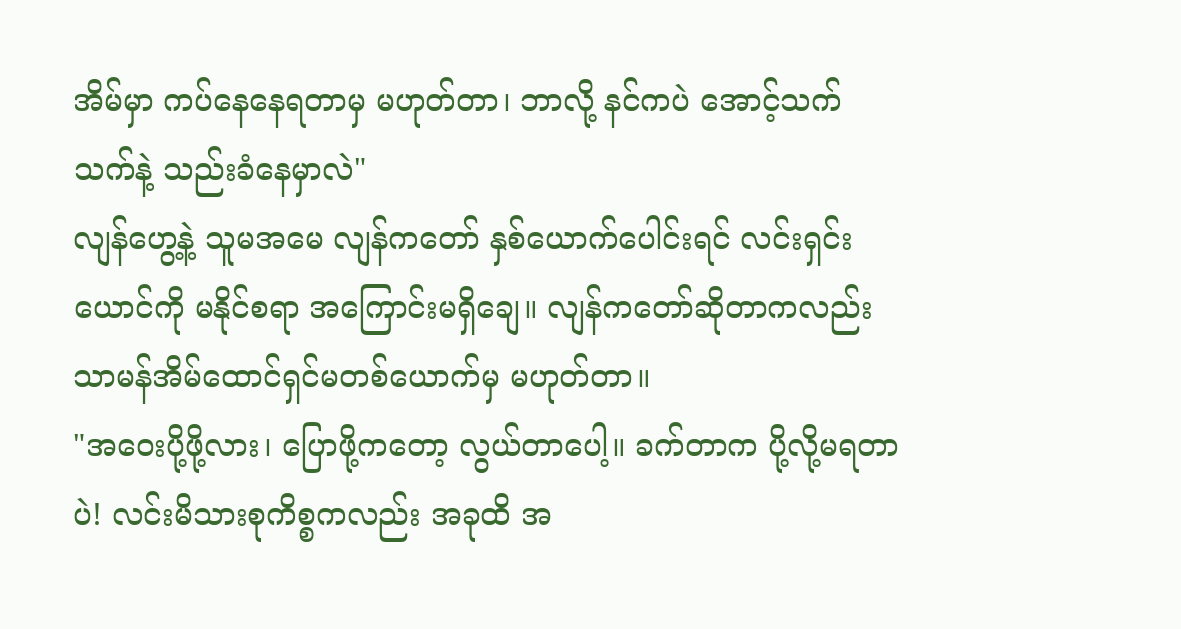အိမ်မှာ ကပ်နေနေရတာမှ မဟုတ်တာ၊ ဘာလို့ နင်ကပဲ အောင့်သက်သက်နဲ့ သည်းခံနေမှာလဲ"
လျန်ဟွေ့နဲ့ သူမအမေ လျန်ကတော် နှစ်ယောက်ပေါင်းရင် လင်းရှင်းယောင်ကို မနိုင်စရာ အကြောင်းမရှိချေ။ လျန်ကတော်ဆိုတာကလည်း သာမန်အိမ်ထောင်ရှင်မတစ်ယောက်မှ မဟုတ်တာ။
"အဝေးပို့ဖို့လား၊ ပြောဖို့ကတော့ လွယ်တာပေါ့။ ခက်တာက ပို့လို့မရတာပဲ! လင်းမိသားစုကိစ္စကလည်း အခုထိ အ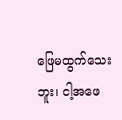ဖြေမထွက်သေးဘူး၊ ငါ့အဖေ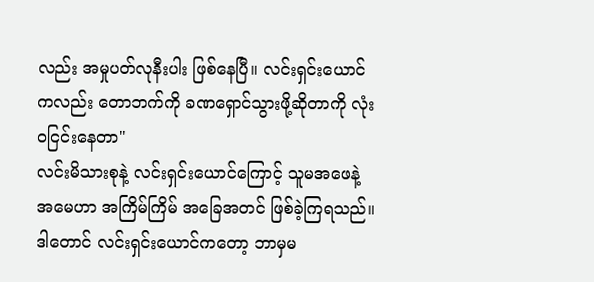လည်း အမှုပတ်လုနီးပါး ဖြစ်နေပြီ။ လင်းရှင်းယောင်ကလည်း တောဘက်ကို ခဏရှောင်သွားဖို့ဆိုတာကို လုံးဝငြင်းနေတာ"
လင်းမိသားစုနဲ့ လင်းရှင်းယောင်ကြောင့် သူမအဖေနဲ့ အမေဟာ အကြိမ်ကြိမ် အခြေအတင် ဖြစ်ခဲ့ကြရသည်။ဒါတောင် လင်းရှင်းယောင်ကတော့ ဘာမှမ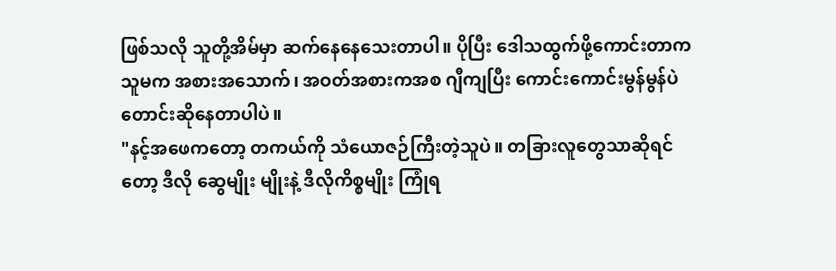ဖြစ်သလို သူတို့အိမ်မှာ ဆက်နေနေသေးတာပါ။ ပိုပြီး ဒေါသထွက်ဖို့ကောင်းတာက သူမက အစားအသောက်၊ အဝတ်အစားကအစ ဂျီကျပြီး ကောင်းကောင်းမွန်မွန်ပဲ တောင်းဆိုနေတာပါပဲ။
"နင့်အဖေကတော့ တကယ်ကို သံယောဇဉ်ကြီးတဲ့သူပဲ။ တခြားလူတွေသာဆိုရင်တော့ ဒီလို ဆွေမျိုး မျိုးနဲ့ ဒီလိုကိစ္စမျိုး ကြုံရ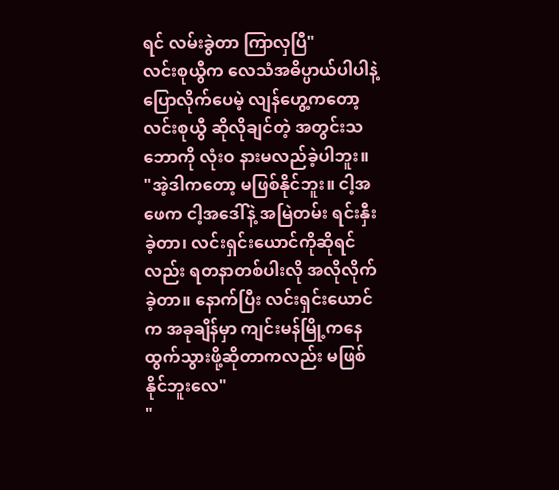ရင် လမ်းခွဲတာ ကြာလှပြီ"
လင်းစုယွီက လေသံအဓိပ္ပာယ်ပါပါနဲ့ ပြောလိုက်ပေမဲ့ လျန်ဟွေ့ကတော့ လင်းစုယွီ ဆိုလိုချင်တဲ့ အတွင်းသဘောကို လုံးဝ နားမလည်ခဲ့ပါဘူး။
"အဲ့ဒါကတော့ မဖြစ်နိုင်ဘူး။ ငါ့အဖေက ငါ့အဒေါ်နဲ့ အမြဲတမ်း ရင်းနှီးခဲ့တာ၊ လင်းရှင်းယောင်ကိုဆိုရင်လည်း ရတနာတစ်ပါးလို အလိုလိုက်ခဲ့တာ။ နောက်ပြီး လင်းရှင်းယောင်က အခုချိန်မှာ ကျင်းမန်မြို့ကနေ ထွက်သွားဖို့ဆိုတာကလည်း မဖြစ်နိုင်ဘူးလေ"
"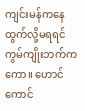ကျင်းမန်ကနေ ထွက်လို့မရရင် ကွမ်ကျိုးဘက်ကကော။ ဟောင်ကောင်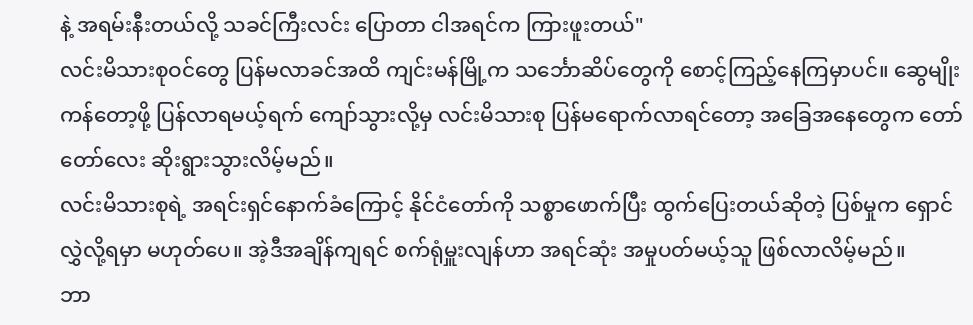နဲ့ အရမ်းနီးတယ်လို့ သခင်ကြီးလင်း ပြောတာ ငါအရင်က ကြားဖူးတယ်"
လင်းမိသားစုဝင်တွေ ပြန်မလာခင်အထိ ကျင်းမန်မြို့က သင်္ဘောဆိပ်တွေကို စောင့်ကြည့်နေကြမှာပင်။ ဆွေမျိုးကန်တော့ဖို့ ပြန်လာရမယ့်ရက် ကျော်သွားလို့မှ လင်းမိသားစု ပြန်မရောက်လာရင်တော့ အခြေအနေတွေက တော်တော်လေး ဆိုးရွားသွားလိမ့်မည်။
လင်းမိသားစုရဲ့ အရင်းရှင်နောက်ခံကြောင့် နိုင်ငံတော်ကို သစ္စာဖောက်ပြီး ထွက်ပြေးတယ်ဆိုတဲ့ ပြစ်မှုက ရှောင်လွှဲလို့ရမှာ မဟုတ်ပေ။ အဲ့ဒီအချိန်ကျရင် စက်ရုံမှူးလျန်ဟာ အရင်ဆုံး အမှုပတ်မယ့်သူ ဖြစ်လာလိမ့်မည်။
ဘာ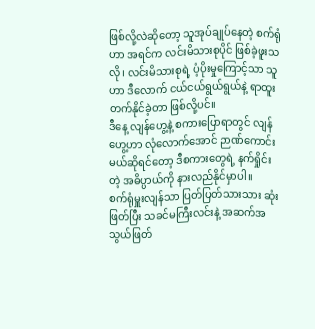ဖြစ်လို့လဲဆိုတော့ သူအုပ်ချုပ်နေတဲ့ စက်ရုံဟာ အရင်က လင်းမိသားစုပိုင် ဖြစ်ခဲ့ဖူးသလို၊ လင်းမိသားစုရဲ့ ပံ့ပိုးမှုကြောင့်သာ သူဟာ ဒီလောက် ငယ်ငယ်ရွယ်ရွယ်နဲ့ ရာထူးတက်နိုင်ခဲ့တာ ဖြစ်လို့ပင်။
ဒီနေ့ လျန်ဟွေ့နဲ့ စကားပြောရာတွင် လျန်ဟွေ့ဟာ လုံလောက်အောင် ဉာဏ်ကောင်းမယ်ဆိုရင်တော့ ဒီစကားတွေရဲ့ နက်ရှိုင်းတဲ့ အဓိပ္ပာယ်ကို နားလည်နိုင်မှာပါ။
စက်ရုံမှူးလျန်သာ ပြတ်ပြတ်သားသား ဆုံးဖြတ်ပြီး သခင်မကြီးလင်းနဲ့ အဆက်အသွယ်ဖြတ်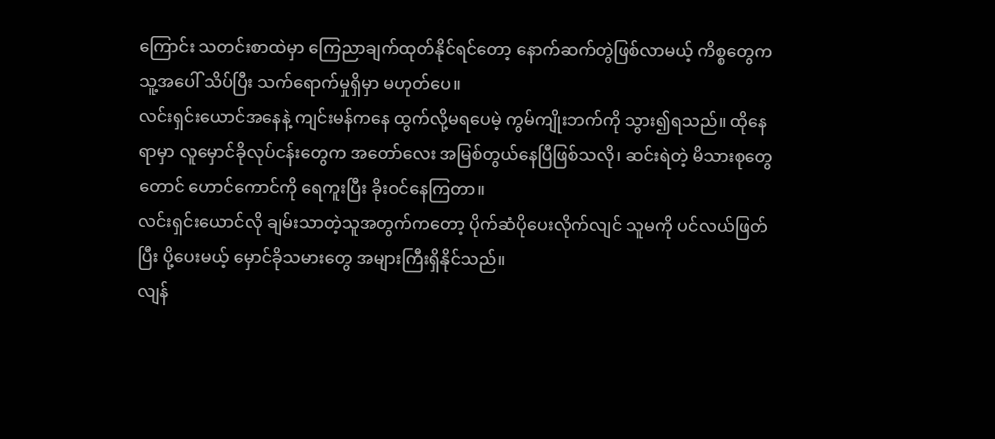ကြောင်း သတင်းစာထဲမှာ ကြေညာချက်ထုတ်နိုင်ရင်တော့ နောက်ဆက်တွဲဖြစ်လာမယ့် ကိစ္စတွေက သူ့အပေါ် သိပ်ပြီး သက်ရောက်မှုရှိမှာ မဟုတ်ပေ။
လင်းရှင်းယောင်အနေနဲ့ ကျင်းမန်ကနေ ထွက်လို့မရပေမဲ့ ကွမ်ကျိုးဘက်ကို သွား၍ရသည်။ ထိုနေရာမှာ လူမှောင်ခိုလုပ်ငန်းတွေက အတော်လေး အမြစ်တွယ်နေပြီဖြစ်သလို၊ ဆင်းရဲတဲ့ မိသားစုတွေတောင် ဟောင်ကောင်ကို ရေကူးပြီး ခိုးဝင်နေကြတာ။
လင်းရှင်းယောင်လို ချမ်းသာတဲ့သူအတွက်ကတော့ ပိုက်ဆံပိုပေးလိုက်လျင် သူမကို ပင်လယ်ဖြတ်ပြီး ပို့ပေးမယ့် မှောင်ခိုသမားတွေ အများကြီးရှိနိုင်သည်။
လျန်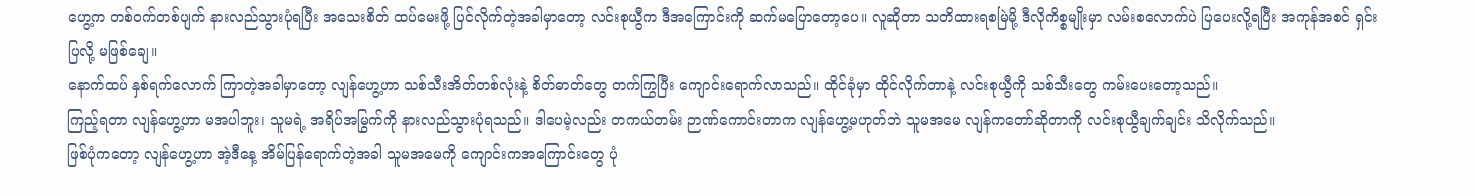ဟွေ့က တစ်ဝက်တစ်ပျက် နားလည်သွားပုံရပြီး အသေးစိတ် ထပ်မေးဖို့ ပြင်လိုက်တဲ့အခါမှာတော့ လင်းစုယွီက ဒီအကြောင်းကို ဆက်မပြောတော့ပေ။ လူဆိုတာ သတိထားရစမြဲမို့ ဒီလိုကိစ္စမျိုးမှာ လမ်းစလောက်ပဲ ပြပေးလို့ရပြီး အကုန်အစင် ရှင်းပြလို့ မဖြစ်ချေ။
နောက်ထပ် နှစ်ရက်လောက် ကြာတဲ့အခါမှာတော့ လျန်ဟွေ့ဟာ သစ်သီးအိတ်တစ်လုံးနဲ့ စိတ်ဓာတ်တွေ တက်ကြွပြီး ကျောင်းရောက်လာသည်။ ထိုင်ခုံမှာ ထိုင်လိုက်တာနဲ့ လင်းစုယွီကို သစ်သီးတွေ ကမ်းပေးတော့သည်။
ကြည့်ရတာ လျန်ဟွေ့ဟာ မအပါဘူး၊ သူမရဲ့ အရိပ်အမြွက်ကို နားလည်သွားပုံရသည်။ ဒါပေမဲ့လည်း တကယ်တမ်း ဉာဏ်ကောင်းတာက လျန်ဟွေ့မဟုတ်ဘဲ သူမအမေ လျန်ကတော်ဆိုတာကို လင်းစုယွီချက်ချင်း သိလိုက်သည်။
ဖြစ်ပုံကတော့ လျန်ဟွေ့ဟာ အဲ့ဒီနေ့ အိမ်ပြန်ရောက်တဲ့အခါ သူမအမေကို ကျောင်းကအကြောင်းတွေ ပုံ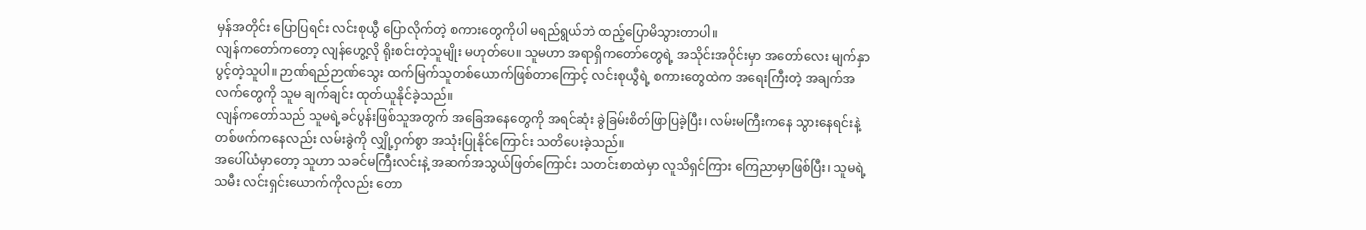မှန်အတိုင်း ပြောပြရင်း လင်းစုယွီ ပြောလိုက်တဲ့ စကားတွေကိုပါ မရည်ရွယ်ဘဲ ထည့်ပြောမိသွားတာပါ။
လျန်ကတော်ကတော့ လျန်ဟွေ့လို ရိုးစင်းတဲ့သူမျိုး မဟုတ်ပေ။ သူမဟာ အရာရှိကတော်တွေရဲ့ အသိုင်းအဝိုင်းမှာ အတော်လေး မျက်နှာပွင့်တဲ့သူပါ။ ဉာဏ်ရည်ဉာဏ်သွေး ထက်မြက်သူတစ်ယောက်ဖြစ်တာကြောင့် လင်းစုယွီရဲ့ စကားတွေထဲက အရေးကြီးတဲ့ အချက်အလက်တွေကို သူမ ချက်ချင်း ထုတ်ယူနိုင်ခဲ့သည်။
လျန်ကတော်သည် သူမရဲ့ခင်ပွန်းဖြစ်သူအတွက် အခြေအနေတွေကို အရင်ဆုံး ခွဲခြမ်းစိတ်ဖြာပြခဲ့ပြီး၊ လမ်းမကြီးကနေ သွားနေရင်းနဲ့ တစ်ဖက်ကနေလည်း လမ်းခွဲကို လျှို့ဝှက်စွာ အသုံးပြုနိုင်ကြောင်း သတိပေးခဲ့သည်။
အပေါ်ယံမှာတော့ သူဟာ သခင်မကြီးလင်းနဲ့ အဆက်အသွယ်ဖြတ်ကြောင်း သတင်းစာထဲမှာ လူသိရှင်ကြား ကြေညာမှာဖြစ်ပြီး၊ သူမရဲ့သမီး လင်းရှင်းယောက်ကိုလည်း တော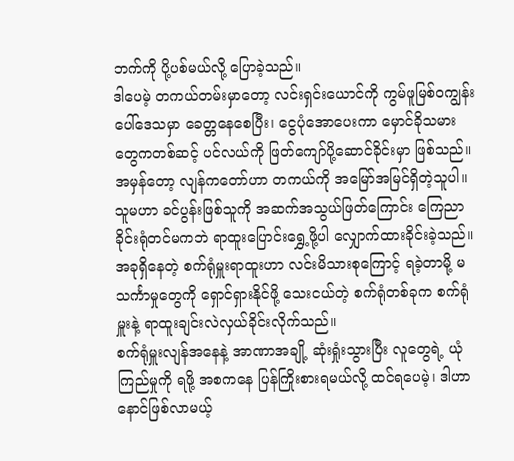ဘက်ကို ပို့ပစ်မယ်လို့ ပြောခဲ့သည်။
ဒါပေမဲ့ တကယ်တမ်းမှာတော့ လင်းရှင်းယောင်ကို ကွမ်ဖူမြစ်ဝကျွန်းပေါ်ဒေသမှာ ခေတ္တနေစေပြီး၊ ငွေပုံအောပေးကာ မှောင်ခိုသမားတွေကတစ်ဆင့် ပင်လယ်ကို ဖြတ်ကျော်ပို့ဆောင်ခိုင်းမှာ ဖြစ်သည်။
အမှန်တော့ လျန်ကတော်ဟာ တကယ်ကို အမြော်အမြင်ရှိတဲ့သူပါ။ သူမဟာ ခင်ပွန်းဖြစ်သူကို အဆက်အသွယ်ဖြတ်ကြောင်း ကြေညာခိုင်းရုံတင်မကဘဲ ရာထူးပြောင်းရွှေ့ဖို့ပါ လျှောက်ထားခိုင်းခဲ့သည်။ အခုရှိနေတဲ့ စက်ရုံမှူးရာထူးဟာ လင်းမိသားစုကြောင့် ရခဲ့တာမို့ မသင်္ကာမှုတွေကို ရှောင်ရှားနိုင်ဖို့ သေးငယ်တဲ့ စက်ရုံတစ်ခုက စက်ရုံမှူးနဲ့ ရာထူးချင်းလဲလှယ်ခိုင်းလိုက်သည်။
စက်ရုံမှူးလျန်အနေနဲ့ အာဏာအချို့ ဆုံးရှုံးသွားပြီး လူတွေရဲ့ ယုံကြည်မှုကို ရဖို့ အစကနေ ပြန်ကြိုးစားရမယ်လို့ ထင်ရပေမဲ့၊ ဒါဟာ နောင်ဖြစ်လာမယ့်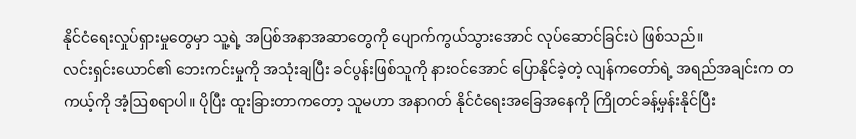နိုင်ငံရေးလှုပ်ရှားမှုတွေမှာ သူ့ရဲ့ အပြစ်အနာအဆာတွေကို ပျောက်ကွယ်သွားအောင် လုပ်ဆောင်ခြင်းပဲ ဖြစ်သည်။
လင်းရှင်းယောင်၏ ဘေးကင်းမှုကို အသုံးချပြီး ခင်ပွန်းဖြစ်သူကို နားဝင်အောင် ပြောနိုင်ခဲ့တဲ့ လျန်ကတော်ရဲ့ အရည်အချင်းက တကယ့်ကို အံ့ဩစရာပါ။ ပိုပြီး ထူးခြားတာကတော့ သူမဟာ အနာဂတ် နိုင်ငံရေးအခြေအနေကို ကြိုတင်ခန့်မှန်းနိုင်ပြီး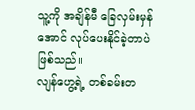သူ့ကို အချိန်မီ ခြေလှမ်းမှန်အောင် လုပ်ပေးနိုင်ခဲ့တာပဲ ဖြစ်သည်။
လျန်ဟွေ့ရဲ့ တစ်ခမ်းတ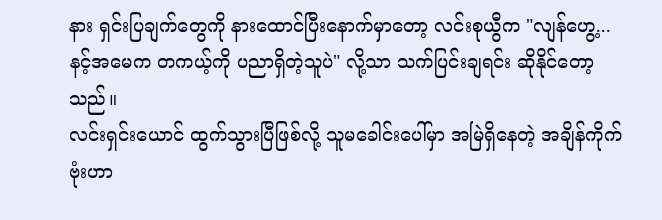နား ရှင်းပြချက်တွေကို နားထောင်ပြီးနောက်မှာတော့ လင်းစုယွီက "လျန်ဟွေ့... နင့်အမေက တကယ့်ကို ပညာရှိတဲ့သူပဲ" လို့သာ သက်ပြင်းချရင်း ဆိုနိုင်တော့သည်။
လင်းရှင်းယောင် ထွက်သွားပြီဖြစ်လို့ သူမခေါင်းပေါ်မှာ အမြဲရှိနေတဲ့ အချိန်ကိုက်ဗုံးဟာ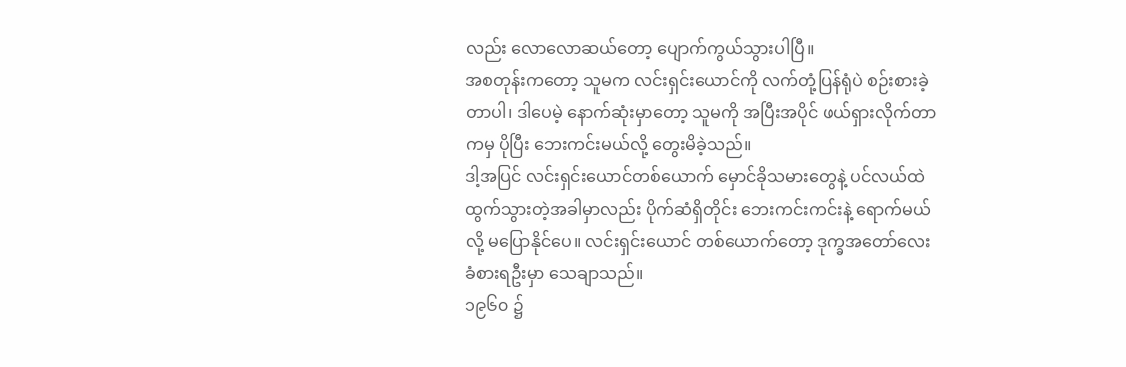လည်း လောလောဆယ်တော့ ပျောက်ကွယ်သွားပါပြီ။
အစတုန်းကတော့ သူမက လင်းရှင်းယောင်ကို လက်တုံ့ပြန်ရုံပဲ စဉ်းစားခဲ့တာပါ၊ ဒါပေမဲ့ နောက်ဆုံးမှာတော့ သူမကို အပြီးအပိုင် ဖယ်ရှားလိုက်တာကမှ ပိုပြီး ဘေးကင်းမယ်လို့ တွေးမိခဲ့သည်။
ဒါ့အပြင် လင်းရှင်းယောင်တစ်ယောက် မှောင်ခိုသမားတွေနဲ့ ပင်လယ်ထဲ ထွက်သွားတဲ့အခါမှာလည်း ပိုက်ဆံရှိတိုင်း ဘေးကင်းကင်းနဲ့ ရောက်မယ်လို့ မပြောနိုင်ပေ။ လင်းရှင်းယောင် တစ်ယောက်တော့ ဒုက္ခအတော်လေး ခံစားရဦးမှာ သေချာသည်။
၁၉၆၀ ၌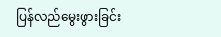ပြန်လည်မွေးဖွားခြင်း